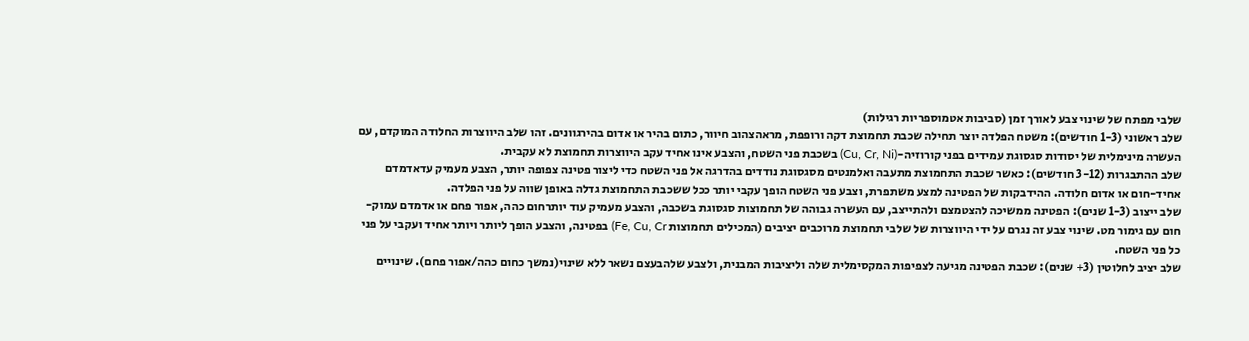שלבי מפתח של שינוי צבע לאורך זמן (סביבות אטמוספריות רגילות)
שלב ראשוני (1-3 חודשים): משטח הפלדה יוצר תחילה שכבת תחמוצת דקה ורופפת, מראהצהוב חיוור, כתום בהיר או אדום בהירגוונים. זהו שלב היווצרות החלודה המוקדם, עם העשרה מינימלית של יסודות סגסוגת עמידים בפני קורוזיה-(Cu, Cr, Ni) בשכבת פני השטח, והצבע אינו אחיד עקב היווצרות תחמוצת לא עקבית.
שלב ההתבגרות (3-12 חודשים): כאשר שכבת התחמוצת מתעבה ואלמנטים מסגסוגת נודדים בהדרגה אל פני השטח כדי ליצור פטינה צפופה יותר, הצבע מעמיק עדאדמדם אחיד-חום או אדום חלודה. ההידבקות של הפטינה למצע משתפרת, וצבע פני השטח הופך עקבי יותר ככל ששכבת התחמוצת גדלה באופן שווה על פני הפלדה.
שלב ייצוב (1-3 שנים): הפטינה ממשיכה להצטמצם ולהתייצב, עם העשרה גבוהה של תחמוצות סגסוגת בשכבה, והצבע מעמיק עוד יותרחום כהה, אפור פחם או אדמדם עמוק-חום עם גימור מט. שינוי צבע זה נגרם על ידי היווצרות של שלבי תחמוצת מרוכבים יציבים (המכילים תחמוצות Fe, Cu, Cr) בפטינה, והצבע הופך ליותר ויותר אחיד ועקבי על פני כל פני השטח.
שלב יציב לחלוטין (3+ שנים): שכבת הפטינה מגיעה לצפיפות המקסימלית שלה וליציבות המבנית, ולצבע שלהבעצם נשאר ללא שינוי(נמשך כחום כהה/אפור פחם). שינויים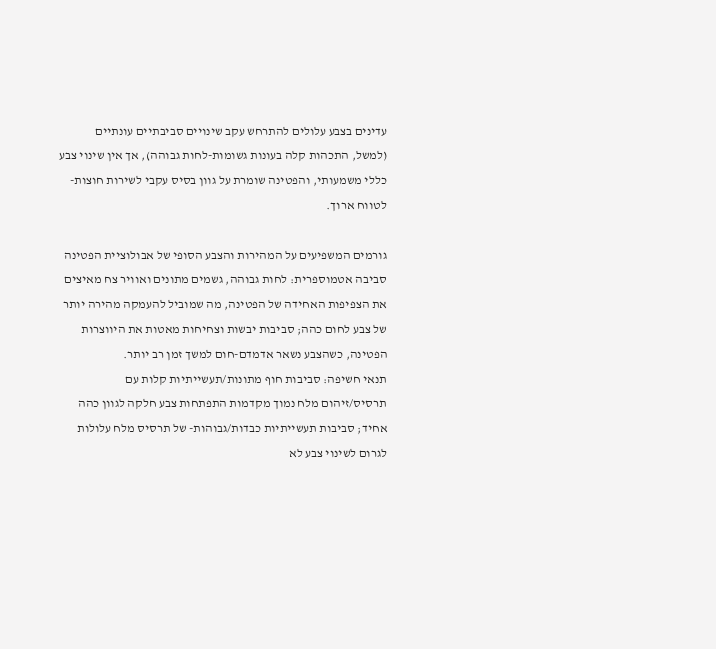עדינים בצבע עלולים להתרחש עקב שינויים סביבתיים עונתיים (למשל, התכהות קלה בעונות גשומות-לחות גבוהה), אך אין שינוי צבע כללי משמעותי, והפטינה שומרת על גוון בסיס עקבי לשירות חוצות-לטווח ארוך.

גורמים המשפיעים על המהירות והצבע הסופי של אבולוציית הפטינה
סביבה אטמוספרית: לחות גבוהה, גשמים מתונים ואוויר צח מאיצים את הצפיפות האחידה של הפטינה, מה שמוביל להעמקה מהירה יותר של צבע לחום כהה; סביבות יבשות וצחיחות מאטות את היווצרות הפטינה, כשהצבע נשאר אדמדם-חום למשך זמן רב יותר.
תנאי חשיפה: סביבות חוף מתונות/תעשייתיות קלות עם תרסיס/זיהום מלח נמוך מקדמות התפתחות צבע חלקה לגוון כהה אחיד; סביבות תעשייתיות כבדות/גבוהות- של תרסיס מלח עלולות לגרום לשינוי צבע לא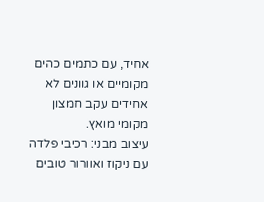אחיד, עם כתמים כהים מקומיים או גוונים לא אחידים עקב חמצון מקומי מואץ.
עיצוב מבני: רכיבי פלדה עם ניקוז ואוורור טובים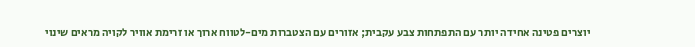יוצרים פטינה אחידה יותר עם התפתחות צבע עקבית; אזורים עם הצטברות מים-לטווח ארוך או זרימת אוויר לקויה מראים שינוי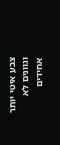צבע איטי יותר וגוונים לא אחידים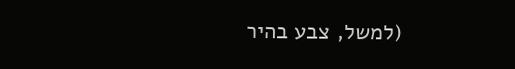(למשל, צבע בהיר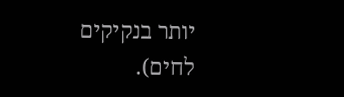יותר בנקיקים לחים).